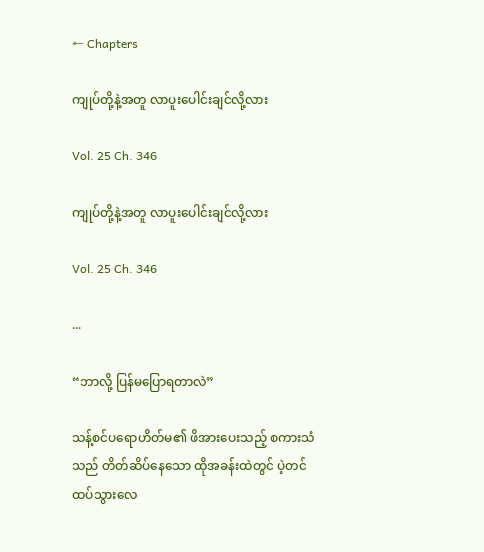← Chapters

ကျုပ်တို့နဲ့အတူ လာပူးပေါင်းချင်လို့လား

Vol. 25 Ch. 346

ကျုပ်တို့နဲ့အတူ လာပူးပေါင်းချင်လို့လား

Vol. 25 Ch. 346

...

“ဘာလို့ ပြန်မပြောရတာလဲ”

သန့်စင်ပရောဟိတ်မ၏ ဖိအားပေးသည့် စကားသံသည် တိတ်ဆိပ်နေသော ထိုအခန်းထဲတွင် ပဲ့တင်ထပ်သွားလေ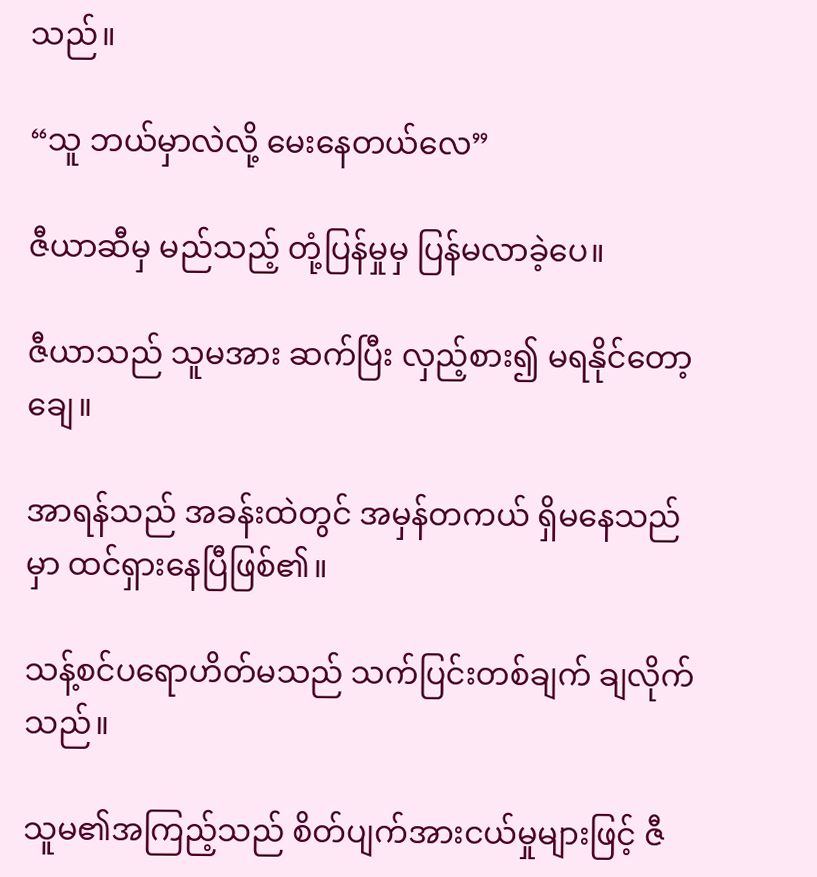သည်။

“သူ ဘယ်မှာလဲလို့ မေးနေတယ်လေ”

ဇီယာဆီမှ မည်သည့် တုံ့ပြန်မှုမှ ပြန်မလာခဲ့ပေ။

ဇီယာသည် သူမအား ဆက်ပြီး လှည့်စား၍ မရနိုင်တော့ချေ။

အာရန်သည် အခန်းထဲတွင် အမှန်တကယ် ရှိမနေသည်မှာ ထင်ရှားနေပြီဖြစ်၏။

သန့်စင်ပရောဟိတ်မသည် သက်ပြင်းတစ်ချက် ချလိုက်သည်။

သူမ၏အကြည့်သည် စိတ်ပျက်အားငယ်မှုများဖြင့် ဇီ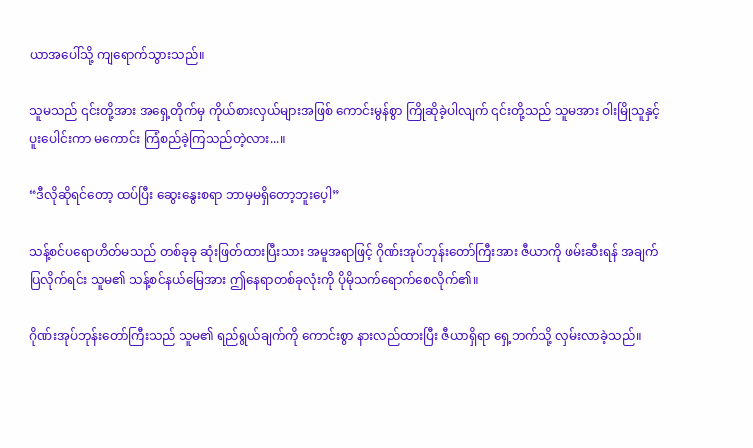ယာအပေါ်သို့ ကျရောက်သွားသည်။

သူမသည် ၎င်းတို့အား အရှေ့တိုက်မှ ကိုယ်စားလှယ်များအဖြစ် ကောင်းမွန်စွာ ကြိုဆိုခဲ့ပါလျက် ၎င်းတို့သည် သူမအား ဝါးမြိုသူနှင့်ပူးပေါင်းကာ မကောင်း ကြံစည်ခဲ့ကြသည်တဲ့လား...။

“ဒီလိုဆိုရင်တော့ ထပ်ပြီး ဆွေးနွေးစရာ ဘာမှမရှိတော့ဘူးပေ့ါ”

သန့်စင်ပရောဟိတ်မသည် တစ်ခုခု ဆုံးဖြတ်ထားပြီးသား အမူအရာဖြင့် ဂိုဏ်းအုပ်ဘုန်းတော်ကြီးအား ဇီယာကို ဖမ်းဆီးရန် အချက်ပြလိုက်ရင်း သူမ၏ သန့်စင်နယ်မြေအား ဤနေရာတစ်ခုလုံးကို ပိုမိုသက်ရောက်စေလိုက်၏။

ဂိုဏ်းအုပ်ဘုန်းတော်ကြီးသည် သူမ၏ ရည်ရွယ်ချက်ကို ကောင်းစွာ နားလည်ထားပြီး ဇီယာရှိရာ ရှေ့ဘက်သို့ လှမ်းလာခဲ့သည်။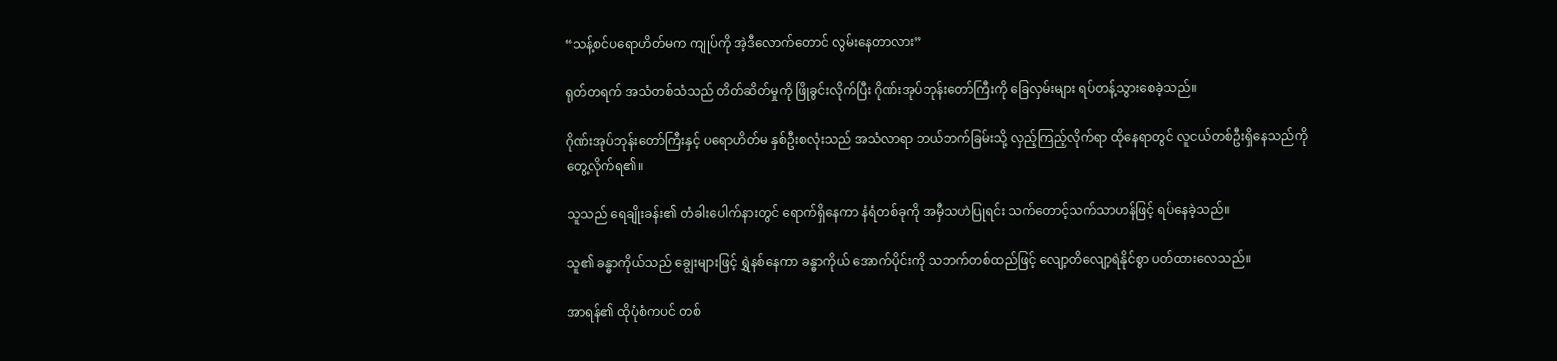“သန့်စင်ပရောဟိတ်မက ကျုပ်ကို အဲ့ဒီလောက်တောင် လွမ်းနေတာလား”

ရုတ်တရက် အသံတစ်သံသည် တိတ်ဆိတ်မှုကို ဖြိုခွင်းလိုက်ပြီး ဂိုဏ်းအုပ်ဘုန်းတော်ကြီးကို ခြေလှမ်းများ ရပ်တန့်သွားစေခဲ့သည်။

ဂိုဏ်းအုပ်ဘုန်းတော်ကြီးနှင့် ပရောဟိတ်မ နှစ်ဦးစလုံးသည် အသံလာရာ ဘယ်ဘက်ခြမ်းသို့ လှည့်ကြည့်လိုက်ရာ ထိုနေရာတွင် လူငယ်တစ်ဦးရှိနေသည်ကို တွေ့လိုက်ရ၏။

သူသည် ရေချိုးခန်း၏ တံခါး‌ပေါက်နားတွင် ရောက်ရှိနေကာ နံရံတစ်ခုကို အမှီသဟဲပြုရင်း သက်တောင့်သက်သာဟန်ဖြင့် ရပ်နေခဲ့သည်။

သူ၏ ခန္ဓာကိုယ်သည် ချွေးများဖြင့် ရွှဲနစ်နေကာ ခန္ဓာကိုယ် အောက်ပိုင်းကို သဘက်တစ်ထည်ဖြင့် လျော့တိလျော့ရဲနိုင်စွာ ပတ်ထားလေသည်။

အာရန်၏ ထိုပုံစံကပင် တစ်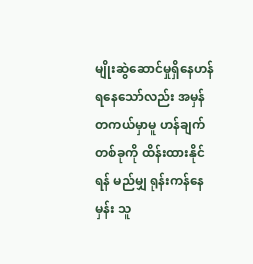မျိုးဆွဲဆောင်မှုရှိနေဟန် ရနေသော်လည်း အမှန်တကယ်မှာမူ ဟန်ချက်တစ်ခုကို ထိန်းထားနိုင်ရန် မည်မျှ ရုန်းကန်နေမှန်း သူ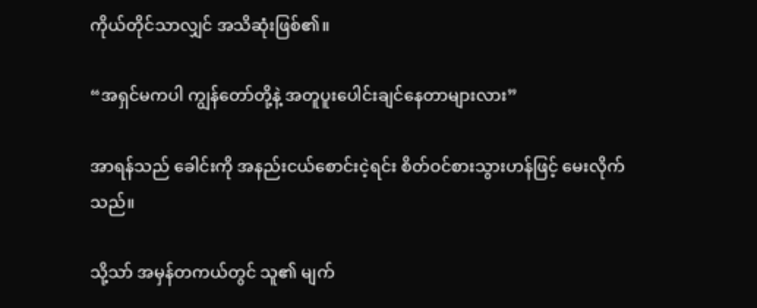ကိုယ်တိုင်သာလျှင် အသိဆုံးဖြစ်၏။

“အရှင်မကပါ ကျွန်တော်တို့နဲ့ အတူပူးပေါင်းချင်နေတာများလား”

အာရန်သည် ခေါင်းကို အနည်းငယ်စောင်းငဲ့ရင်း စိတ်ဝင်စားသွားဟန်ဖြင့် မေးလိုက်သည်။

သို့သာ် အမှန်တကယ်တွင် သူ၏ မျက်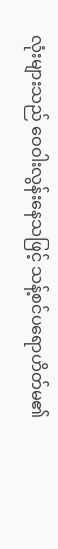လုံးများသည် ဝေဝါးလွန်းနေသဖြင့် သန့်စင်ပရောဟိတ်မ၏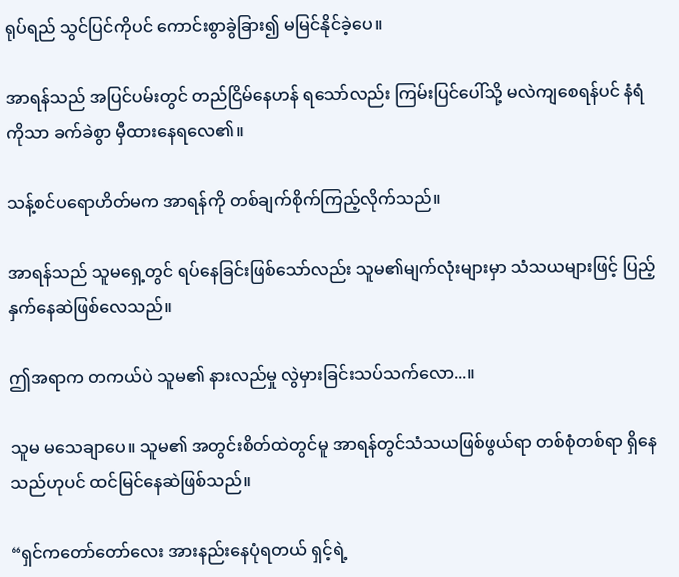ရုပ်ရည် သွင်ပြင်ကိုပင် ကောင်းစွာခွဲခြား၍ မမြင်နိုင်ခဲ့ပေ။

အာရန်သည် အပြင်ပမ်းတွင် တည်ငြိမ်နေဟန် ရသော်လည်း ကြမ်းပြင်ပေါ်သို့ မလဲကျစေရန်ပင် နံရံကိုသာ ခက်ခဲစွာ မှီထားနေရလေ၏။

သန့်စင်ပရောဟိတ်မက အာရန်ကို တစ်ချက်စိုက်ကြည့်လိုက်သည်။

အာရန်သည် သူမရှေ့တွင် ရပ်နေခြင်းဖြစ်သော်လည်း သူမ၏မျက်လုံးများမှာ သံသယများဖြင့် ပြည့်နှက်နေဆဲဖြစ်လေသည်။

ဤအရာက တကယ်ပဲ သူမ၏ နားလည်မှု လွဲမှားခြင်းသပ်သက်လော...။

သူမ မသေချာပေ။ သူမ၏ အတွင်းစိတ်ထဲတွင်မူ အာရန်တွင်သံသယဖြစ်ဖွယ်ရာ တစ်စုံတစ်ရာ ရှိနေသည်ဟုပင် ထင်မြင်နေဆဲဖြစ်သည်။

“ရှင်ကတော်တော်လေး အားနည်းနေပုံရတယ် ရှင့်ရဲ့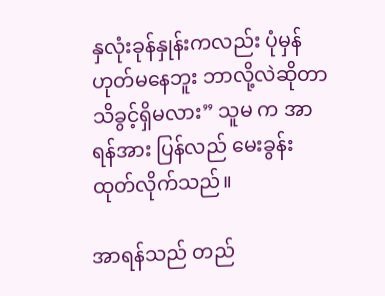နှလုံးခုန်နှုန်းကလည်း ပုံမှန်ဟုတ်မနေဘူး ဘာလို့လဲဆိုတာ သိခွင့်ရှိမလား” သူမ က အာရန်အား ပြန်လည် မေးခွန်းထုတ်လိုက်သည်။

အာရန်သည် တည်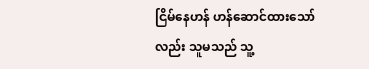ငြိမ်နေဟန် ဟန်ဆောင်ထားသော်လည်း သူမသည် သူ့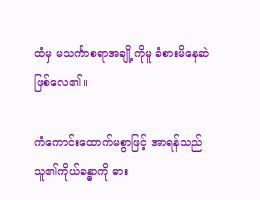ထံမှ မသင်္ကာစရာအချို့ကိုမူ ခံစားမိနေဆဲ ဖြစ်လေ၏။

ကံကောင်းထောက်မစွာဖြင့် အာရန်သည် သူ၏ကိုယ်ခန္ဓာကို ဓား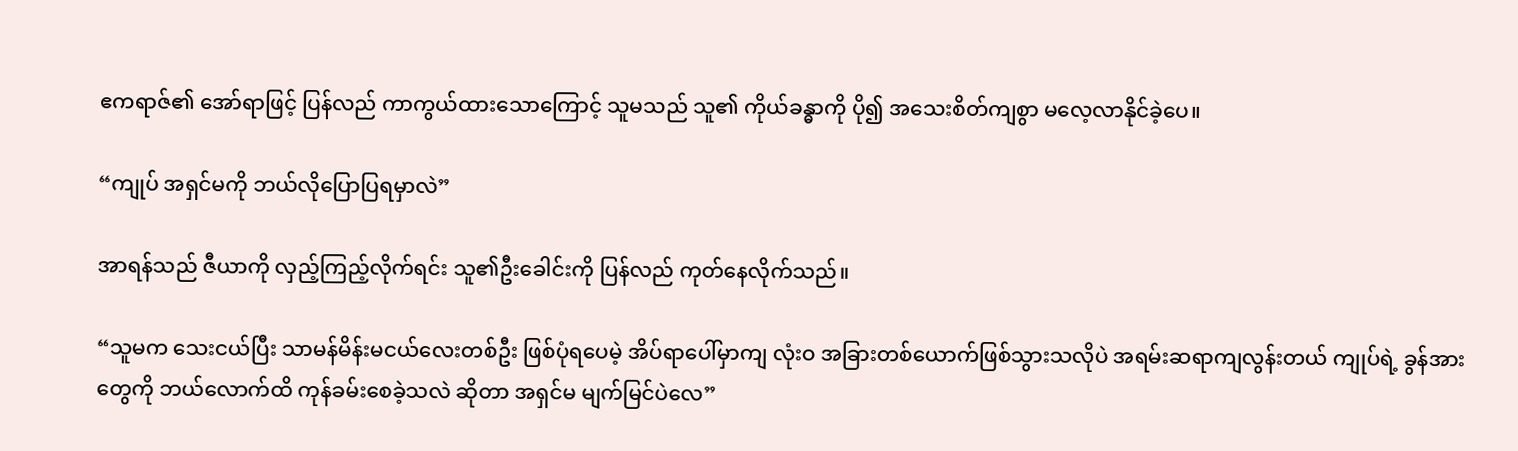ဧကရာဇ်၏ အော်ရာဖြင့် ပြန်လည် ကာကွယ်ထားသောကြောင့် သူမသည် သူ၏ ကိုယ်ခန္ဓာကို ပို၍ အသေးစိတ်ကျစွာ မလေ့လာနိုင်ခဲ့ပေ။

“ကျုပ် အရှင်မကို ဘယ်လိုပြောပြရမှာလဲ”

အာရန်သည် ဇီယာကို လှည့်ကြည့်လိုက်ရင်း သူ၏ဦးခေါင်းကို ပြန်လည် ကုတ်နေလိုက်သည်။

“သူမက သေးငယ်ပြီး သာမန်မိန်းမငယ်လေးတစ်ဦး ဖြစ်ပုံရပေမဲ့ အိပ်ရာပေါ်မှာကျ လုံးဝ အခြားတစ်ယောက်ဖြစ်သွားသလိုပဲ အရမ်းဆရာကျလွန်းတယ် ကျုပ်ရဲ့ ခွန်အားတွေကို ဘယ်လောက်ထိ ကုန်ခမ်းစေခဲ့သလဲ ဆိုတာ အရှင်မ မျက်မြင်ပဲလေ”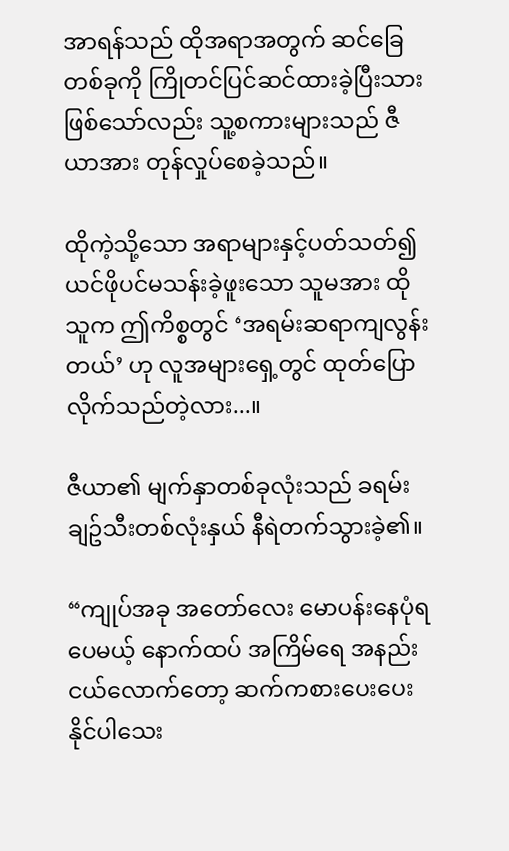အာရန်သည် ထိုအရာအတွက် ဆင်ခြေတစ်ခုကို ကြိုတင်ပြင်ဆင်ထားခဲ့ပြီးသား ဖြစ်သော်လည်း သူ့စကားများသည် ဇီယာအား တုန်လှုပ်စေခဲ့သည်။

ထိုကဲ့သို့သော အရာများနှင့်ပတ်သတ်၍ ယင်ဖိုပင်မသန်းခဲ့ဖူးသော သူမအား ထိုသူက ဤကိစ္စတွင် ‘အရမ်းဆရာကျလွန်းတယ်’ ဟု လူအများရှေ့တွင် ထုတ်ပြောလိုက်သည်တဲ့လား...။

ဇီယာ၏ မျက်နှာတစ်ခုလုံးသည် ခရမ်းချဥ်သီးတစ်လုံးနှယ် နီရဲတက်သွားခဲ့၏။

“ကျုပ်အခု အတော်လေး မောပန်းနေပုံရပေမယ့် နောက်ထပ် အကြိမ်ရေ အနည်းငယ်လောက်တော့ ဆက်ကစားပေးပေးနိုင်ပါသေး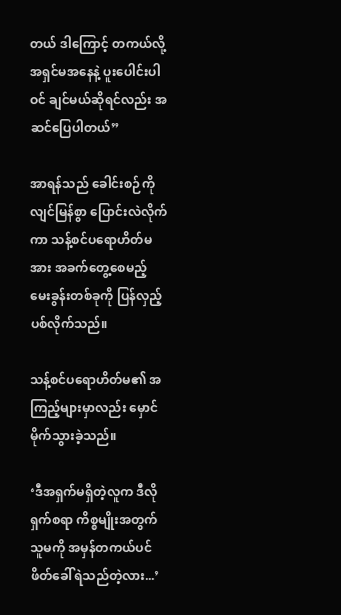တယ် ဒါကြောင့် တကယ်လို့ အရှင်မအနေနဲ့ ပူးပေါင်းပါဝင် ချင်မယ်ဆိုရင်လည်း အဆင်ပြေပါတယ်”

အာရန်သည် ခေါင်းစဉ်ကို လျင်မြန်စွာ ပြောင်းလဲလိုက်ကာ သန့်စင်ပရောဟိတ်မအား အခက်တွေ့စေမည့် မေးခွန်းတစ်ခုကို ပြန်လှည့်ပစ်လိုက်သည်။

သန့်စင်ပရောဟိတ်မ၏ အကြည့်များမှာလည်း မှောင်မိုက်သွားခဲ့သည်။

‘ဒီအရှက်မရှိတဲ့လူက ဒီလိုရှက်စရာ ကိစ္စမျိုးအတွက် သူမကို အမှန်တကယ်ပင် ဖိတ်ခေါ်ရဲသည်တဲ့လား...’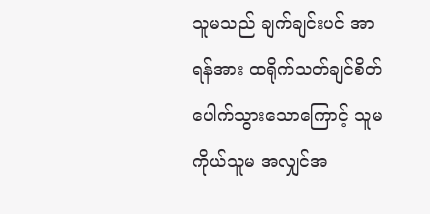သူမသည် ချက်ချင်းပင် အာရန်အား ထရိုက်သတ်ချင်စိတ်ပေါက်သွားသောကြောင့် သူမကိုယ်သူမ အလျှင်အ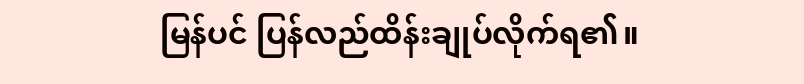မြန်ပင် ပြန်လည်ထိန်းချုပ်လိုက်ရ၏။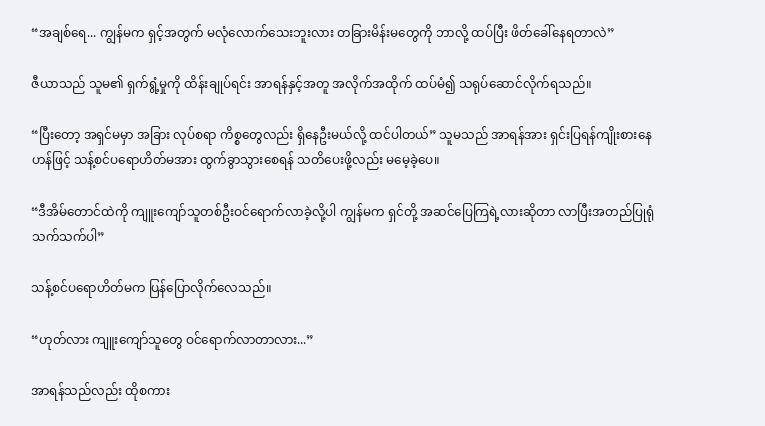“အချစ်ရေ... ကျွန်မက ရှင့်အတွက် မလုံလောက်သေးဘူးလား တခြားမိန်းမတွေကို ဘာလို့ ထပ်ပြီး ဖိတ်ခေါ်နေရတာလဲ”

ဇီယာသည် သူမ၏ ရှက်ရွံ့မှုကို ထိန်းချုပ်ရင်း အာရန်နှင့်အတူ အလိုက်အထိုက် ထပ်မံ၍ သရုပ်ဆောင်လိုက်ရသည်။

“ပြီးတော့ အရှင်မမှာ အခြား လုပ်စရာ ကိစ္စတွေလည်း ရှိနေဦးမယ်လို့ ထင်ပါတယ်” သူမသည် အာရန်အား ရှင်းပြရန်ကျိုးစားနေဟန်ဖြင့် သန့်စင်ပရောဟိတ်မအား ထွက်ခွာသွားစေရန် သတိပေးဖို့လည်း မမေ့ခဲ့ပေ။

“ဒီအိမ်တောင်ထဲကို ကျူးကျော်သူတစ်ဦးဝင်ရောက်လာခဲ့လို့ပါ ကျွန်မက ရှင်တို့ အဆင်ပြေကြရဲ့လားဆိုတာ လာပြီးအတည်ပြုရုံသက်သက်ပါ”

သန့်စင်ပရောဟိတ်မက ပြန်ပြောလိုက်လေသည်။

“ဟုတ်လား ကျူးကျော်သူတွေ ဝင်ရောက်လာတာလား...”

အာရန်သည်လည်း ထိုစကား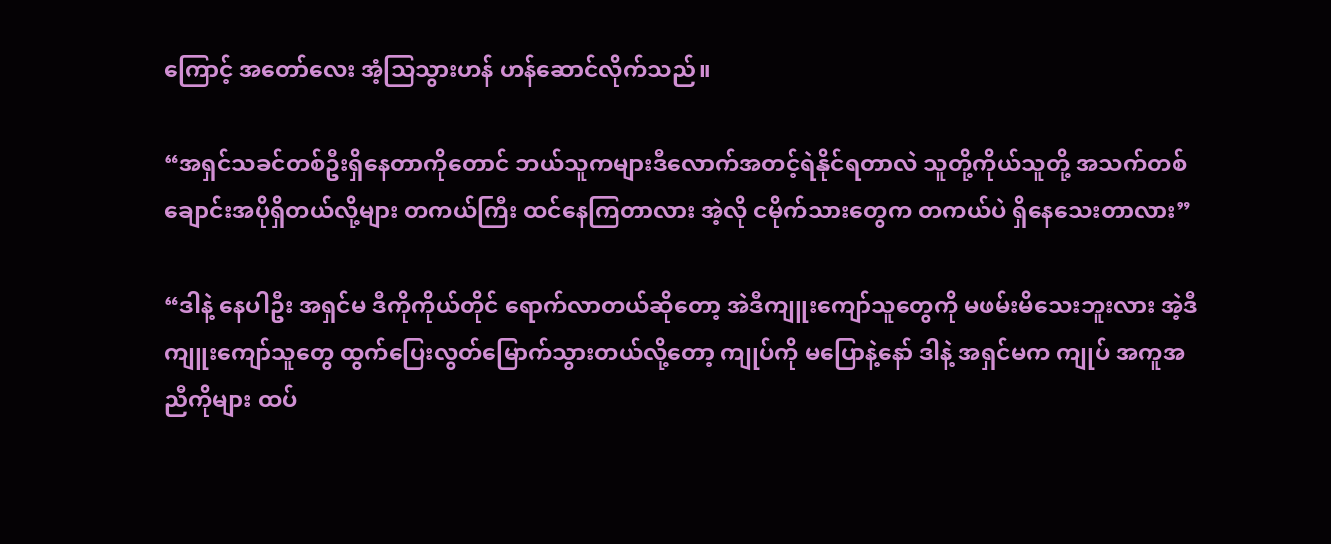ကြောင့် အတော်လေး အံ့သြသွားဟန် ဟန်ဆောင်လိုက်သည်။

“အရှင်သခင်တစ်ဦးရှိနေတာကိုတောင် ဘယ်သူကများဒီလောက်အတင့်ရဲနိုင်ရတာလဲ သူတို့ကိုယ်သူတို့ အသက်တစ်ချောင်းအပိုရှိတယ်လို့များ တကယ်ကြီး ထင်နေကြတာလား အဲ့လို ငမိုက်သားတွေက တကယ်ပဲ ရှိနေသေးတာလား”

“ဒါနဲ့ နေပါဦး အရှင်မ ဒီကိုကိုယ်တိုင် ရောက်လာတယ်ဆိုတော့ အဲဒီကျူးကျော်သူတွေကို မဖမ်းမိသေးဘူးလား အဲ့ဒီ ကျူးကျော်သူတွေ ထွက်ပြေးလွတ်မြောက်သွားတယ်လို့တော့ ကျုပ်ကို မပြောနဲ့နော် ဒါနဲ့ အရှင်မက ကျုပ် အကူအညီကိုများ ထပ်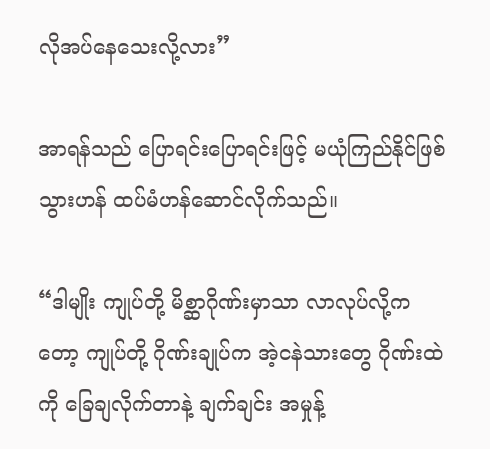လိုအပ်နေသေးလို့လား”

အာရန်သည် ပြောရင်းပြောရင်းဖြင့် မယုံကြည်နိုင်ဖြစ်သွားဟန် ထပ်မံဟန်ဆောင်လိုက်သည်။

“ဒါမျိုး ကျုပ်တို့ မိစ္ဆာဂိုဏ်းမှာသာ လာလုပ်လို့ကတော့ ကျုပ်တို့ ဂိုဏ်းချုပ်က အဲ့ငနဲသားတွေ ဂိုဏ်းထဲကို ခြေချလိုက်တာနဲ့ ချက်ချင်း အမှုန့်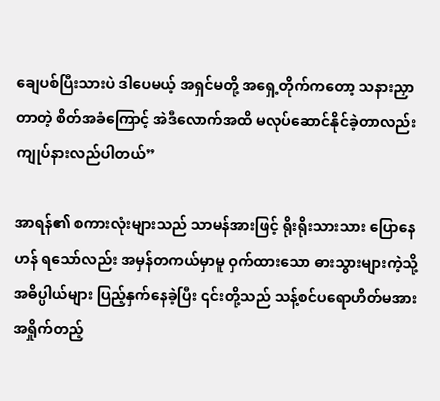ချေပစ်ပြီးသားပဲ ဒါပေမယ့် အရှင်မတို့ အရှေ့တိုက်ကတော့ သနားညှာတာတဲ့ စိတ်အခံကြောင့် အဲဒီလောက်အထိ မလုပ်ဆောင်နိုင်ခဲ့တာလည်း ကျုပ်နားလည်ပါတယ်”

အာရန်၏ စကားလုံးများသည် သာမန်အားဖြင့် ရိုးရိုးသားသား ပြောနေဟန် ရသော်လည်း အမှန်တကယ်မှာမူ ဝှက်ထားသော ဓားသွားများကဲ့သို့ အဓိပ္ပါယ်များ ပြည့်နှက်နေခဲ့ပြီး ၎င်းတို့သည် သန့်စင်ပ‌ရောဟိတ်မအား အရှိုက်တည့်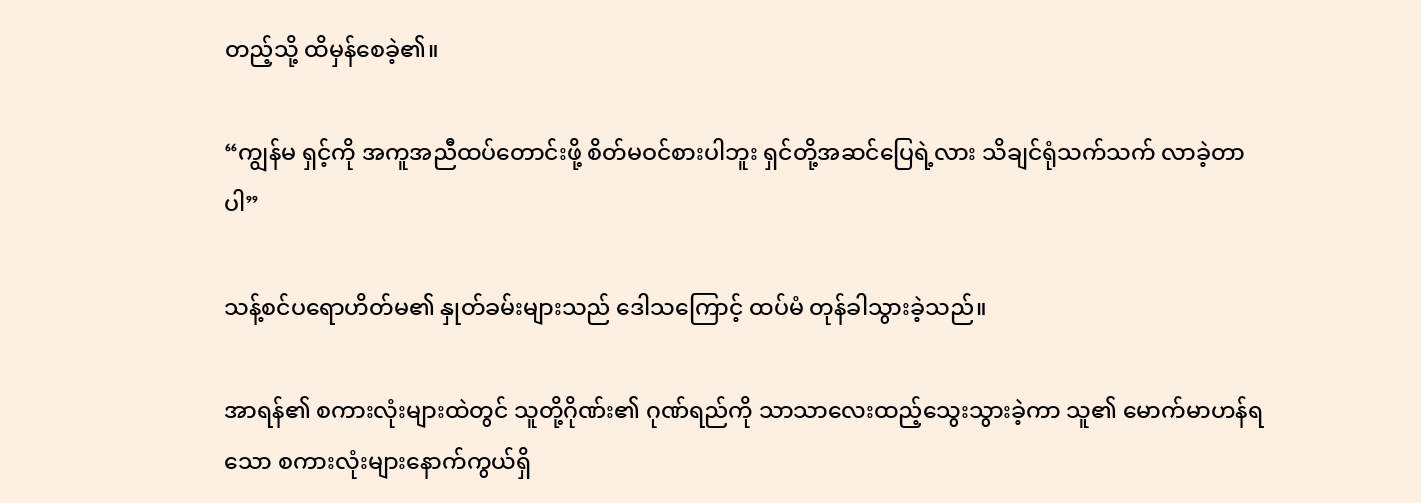တည့်သို့ ထိမှန်စေခဲ့၏။

“ကျွန်မ ရှင့်ကို အကူအညီထပ်တောင်းဖို့ စိတ်မဝင်စားပါဘူး ရှင်တို့အဆင်ပြေရဲ့လား သိချင်ရုံသက်သက် လာခဲ့တာပါ”

သန့်စင်ပရောဟိတ်မ၏ နှုတ်ခမ်းများသည် ဒေါသကြောင့် ထပ်မံ တုန်ခါသွားခဲ့သည်။

အာရန်၏ စကားလုံးများထဲတွင် သူတို့ဂိုဏ်း၏ ဂုဏ်ရည်ကို သာသာလေးထည့်သွေးသွားခဲ့ကာ သူ၏ မောက်မာဟန်ရသော စကားလုံးများနောက်ကွယ်ရှိ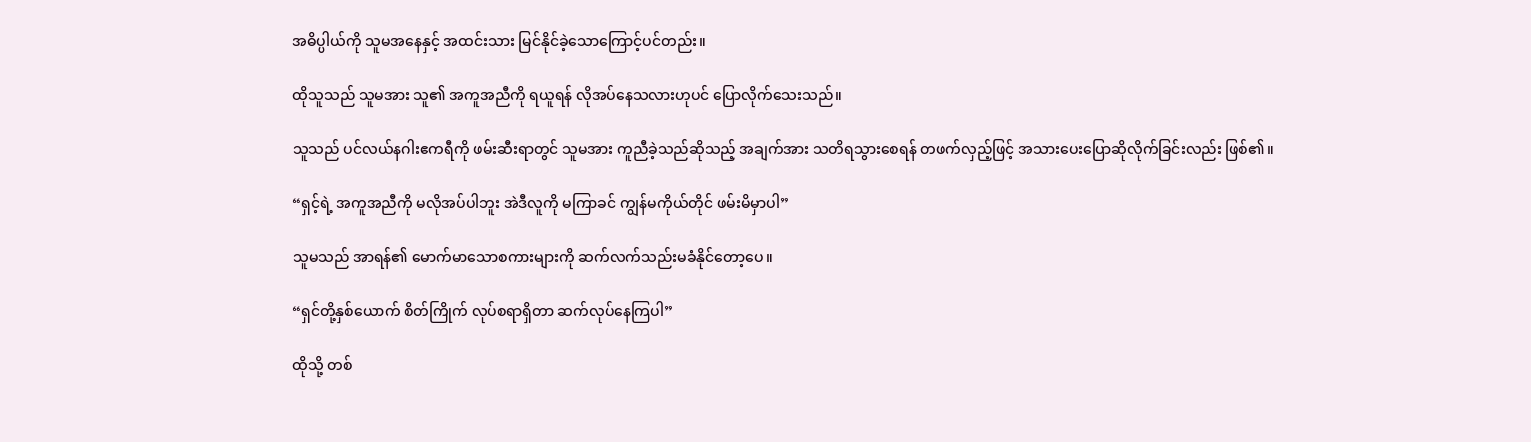အဓိပ္ပါယ်ကို သူမအနေနှင့် အထင်းသား မြင်နိုင်ခဲ့သောကြောင့်ပင်တည်း။

ထိုသူသည် သူမအား သူ၏ အကူအညီကို ရယူရန် လိုအပ်နေသလားဟုပင် ပြောလိုက်သေးသည်။

သူသည် ပင်လယ်နဂါးဧကရီကို ဖမ်းဆီးရာတွင် သူမအား ကူညီခဲ့သည်ဆိုသည့် အချက်အား သတိရသွားစေရန် တဖက်လှည့်ဖြင့် အသားပေးပြောဆိုလိုက်ခြင်းလည်း ဖြစ်၏။

“ရှင့်ရဲ့ အကူအညီကို မလိုအပ်ပါဘူး အဲဒီလူကို မကြာခင် ကျွန်မကိုယ်တိုင် ဖမ်းမိမှာပါ”

သူမသည် အာရန်၏ မောက်မာသောစကားများကို ဆက်လက်သည်းမခံနိုင်တော့ပေ။

“ရှင်တို့နှစ်ယောက် စိတ်ကြိုက် လုပ်စရာရှိတာ ဆက်လုပ်နေကြပါ”

ထိုသို့ တစ်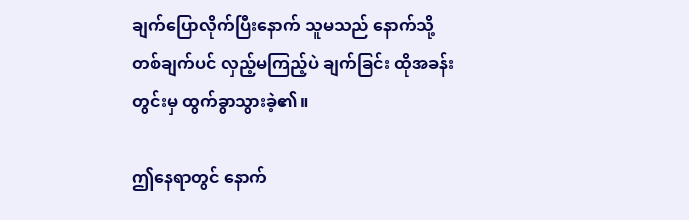ချက်ပြောလိုက်ပြီးနောက် သူမသည် နောက်သို့တစ်ချက်ပင် လှည့်မကြည့်ပဲ ချက်ခြင်း ထိုအခန်းတွင်းမှ ထွက်ခွာသွားခဲ့၏။

ဤနေရာတွင် နောက်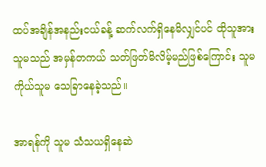ထပ်အချိန်အနည်းငယ်ခန့် ဆက်လက်ရှိနေမိလျှင်ပင် ထိုသူအား သူမသည် အမှန်တကယ် သတ်ဖြတ်မိလိမ့်မည်ဖြစ်ကြောင်း သူမကိုယ်သူမ သေခြာနေခဲ့သည်။

အာရန်ကို သူမ သံသယရှိနေဆဲ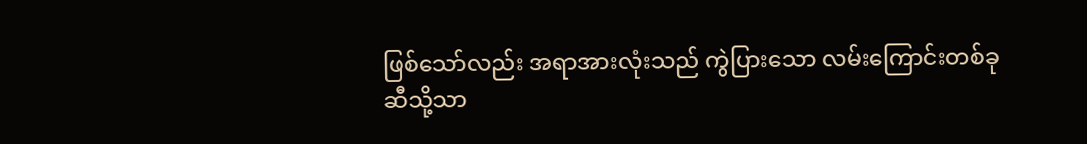ဖြစ်သော်လည်း အရာအားလုံးသည် ကွဲပြားသော လမ်းကြောင်းတစ်ခုဆီသို့သာ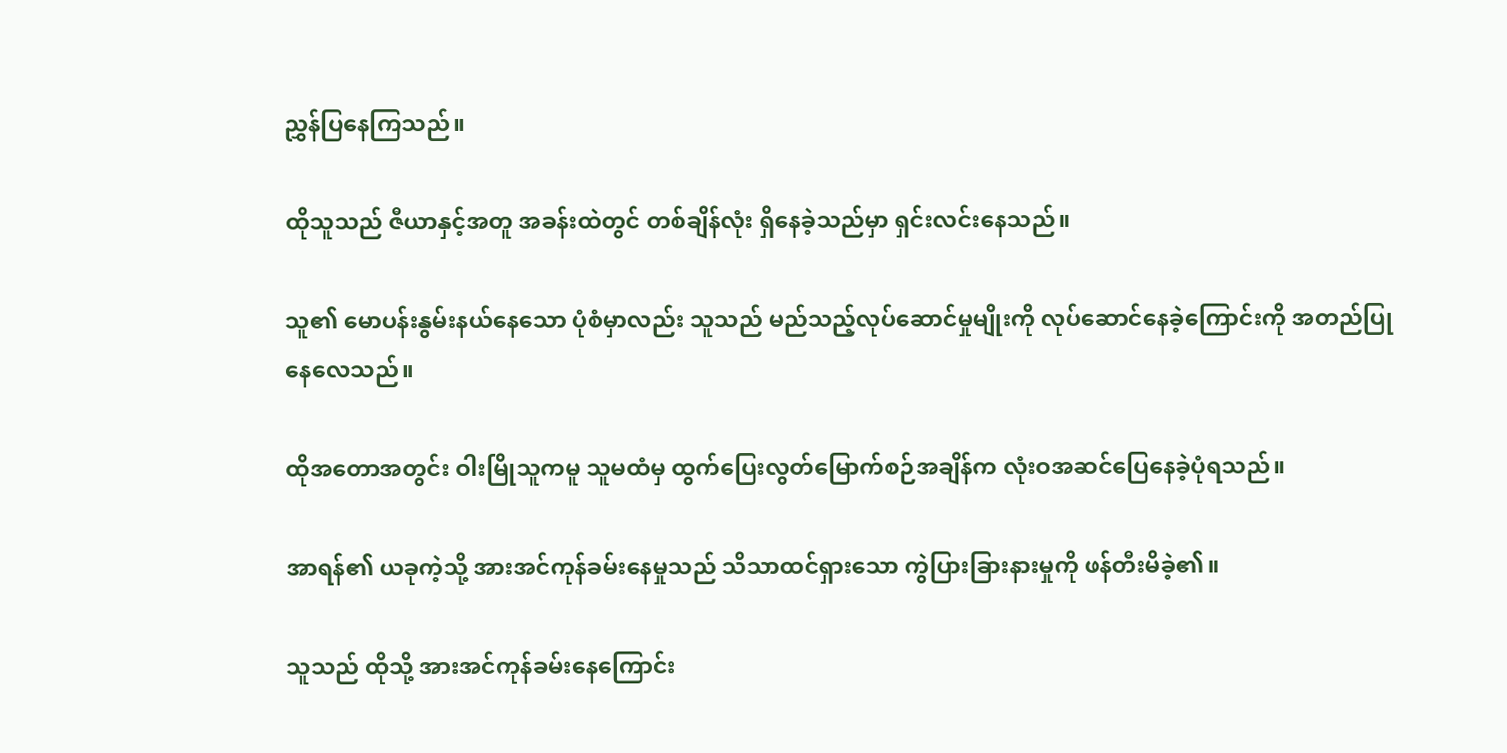ညွှန်ပြနေကြသည်။

ထိုသူသည် ဇီယာနှင့်အတူ အခန်းထဲတွင် တစ်ချိန်လုံး ရှိနေခဲ့သည်မှာ ရှင်းလင်းနေသည်။

သူ၏ မောပန်းနွမ်းနယ်နေသော ပုံစံမှာလည်း သူသည် မည်သည့်လုပ်ဆောင်မှုမျိုးကို လုပ်ဆောင်နေခဲ့ကြောင်းကို အတည်ပြုနေလေသည်။

ထိုအတောအတွင်း ဝါးမြိုသူကမူ သူမထံမှ ထွက်ပြေးလွတ်မြောက်စဉ်အချိန်က လုံးဝအဆင်ပြေနေခဲ့ပုံရသည်။

အာရန်၏ ယခုကဲ့သို့ အားအင်ကုန်ခမ်းနေမှုသည် သိသာထင်ရှားသော ကွဲပြားခြားနားမှုကို ဖန်တီးမိခဲ့၏။

သူသည် ထိုသို့ အားအင်ကုန်ခမ်းနေကြောင်း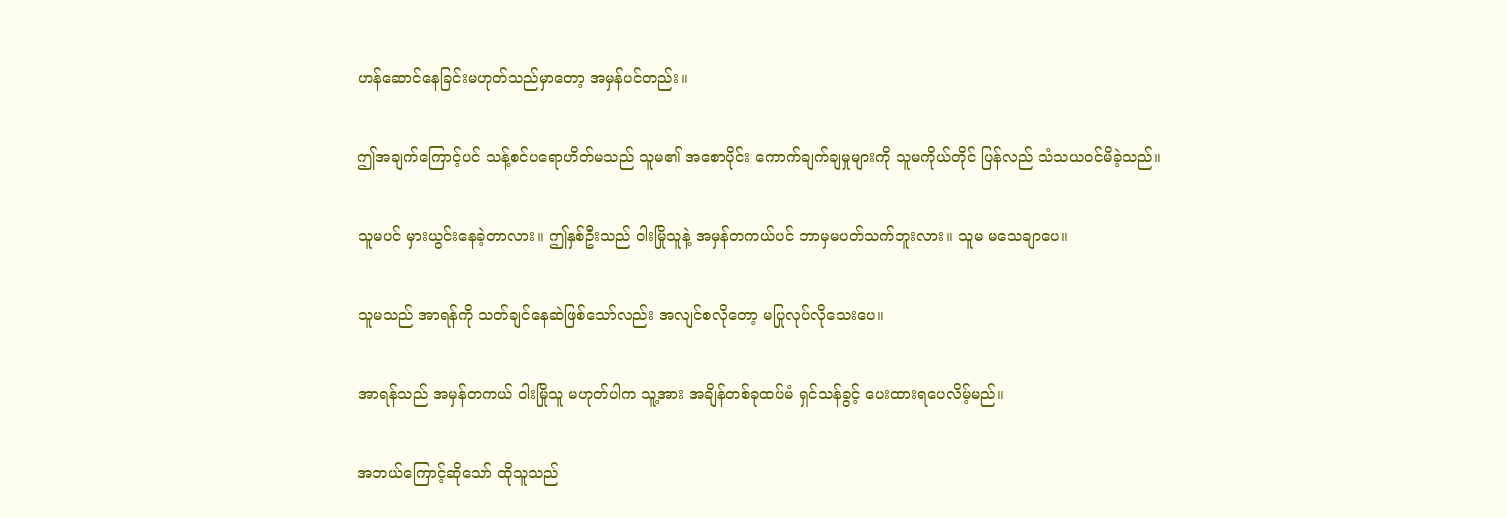ဟန်ဆောင်နေခြင်းမဟုတ်သည်မှာတော့ အမှန်ပင်တည်း။

ဤအချက်ကြောင့်ပင် သန့်စင်ပရောဟိတ်မသည် သူမ၏ အစောပိုင်း ကောက်ချက်ချမှုများကို သူမကိုယ်တိုင် ပြန်လည် သံသယဝင်မိခဲ့သည်။

သူမပင် မှားယွင်းနေခဲ့တာလား။ ဤနှစ်ဦးသည် ဝါးမြိုသူနဲ့ အမှန်တကယ်ပင် ဘာမှမပတ်သက်ဘူးလား။ သူမ မသေချာပေ။

သူမသည် အာရန်ကို သတ်ချင်နေဆဲဖြစ်သော်လည်း အလျင်စလိုတော့ မပြုလုပ်လိုသေးပေ။

အာရန်သည် အမှန်တကယ် ဝါးမြိုသူ မဟုတ်ပါက သူ့အား အချိန်တစ်ခုထပ်မံ ရှင်သန်ခွင့် ပေးထားရပေလိမ့်မည်။

အဘယ်ကြောင့်ဆိုသော် ထိုသူသည်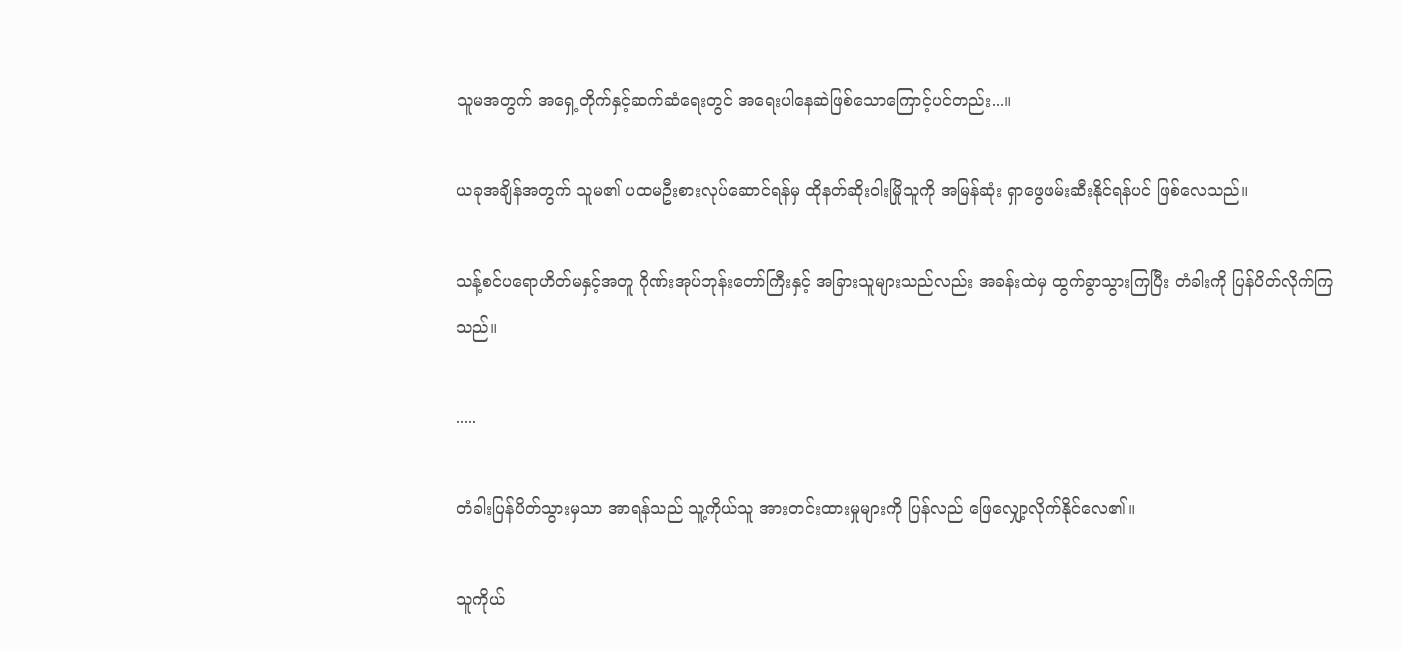သူမအတွက် အရှေ့တိုက်နှင့်ဆက်ဆံရေးတွင် အရေးပါနေဆဲဖြစ်သောကြောင့်ပင်တည်း...။

ယခုအချိန်အတွက် သူမ၏ ပထမဦးစားလုပ်ဆောင်ရန်မှ ထိုနတ်ဆိုးဝါးမြိုသူကို အမြန်ဆုံး ရှာဖွေဖမ်းဆီးနိုင်ရန်ပင် ဖြစ်လေသည်။

သန့်စင်ပရောဟိတ်မနှင့်အတူ ဂိုဏ်းအုပ်ဘုန်းတော်ကြီးနှင့် အခြားသူများသည်လည်း အခန်းထဲမှ ထွက်ခွာသွားကြပြီး တံခါးကို ပြန်ပိတ်လိုက်ကြသည်။

.....

တံခါးပြန်ပိတ်သွားမှသာ အာရန်သည် သူ့ကိုယ်သူ အားတင်းထားမှုများကို ပြန်လည် ဖြေလျှော့လိုက်နိုင်လေ၏။

သူကိုယ်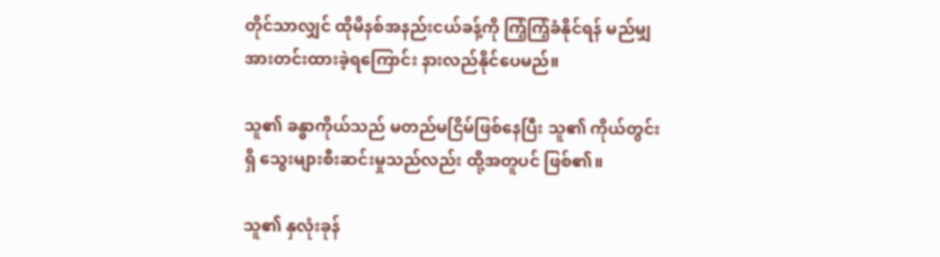တိုင်သာလျှင် ထိုမိနစ်အနည်းငယ်ခန့်ကို ကြံ့ကြံ့ခံနိုင်ရန် မည်မျှ အားတင်းထားခဲ့ရကြောင်း နားလည်နိုင်ပေမည်။

သူ၏ ခန္ဓာကိုယ်သည် မတည်မငြိမ်ဖြစ်နေပြီး သူ၏ ကိုယ်တွင်းရှိ သွေးများစီးဆင်းမှုသည်လည်း ထို့အတူပင် ဖြစ်၏။

သူ၏ နှလုံးခုန်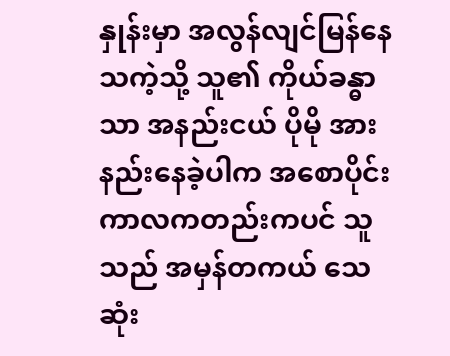နှုန်းမှာ အလွန်လျင်မြန်နေသကဲ့သို့ သူ၏ ကိုယ်ခန္ဓာသာ အနည်းငယ် ပိုမို အားနည်းနေခဲ့ပါက အစောပိုင်းကာလကတည်းကပင် သူသည် အမှန်တကယ် သေဆုံး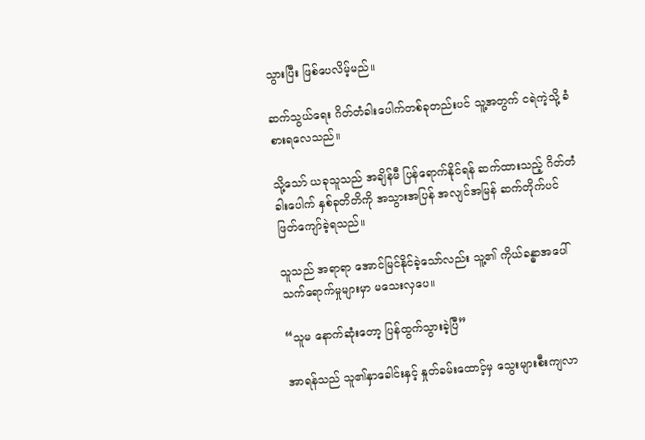သွားပြီး ဖြစ်ပေလိမ့်မည်။

ဆက်သွယ်ရေး ဂိတ်တံခါးပေါက်တစ်ခုတည်းပင် သူ့အတွက် ငရဲကဲ့သို့ ခံစားရလေသည်။

သို့သော် ယခုသူသည် အချိန်မီ ပြန်ရောက်နိုင်ရန် ဆက်ထားသည့် ဂိတ်တံခါးပေါက် နှစ်ခုတိတိကို အသွားအပြန် အလျင်အမြန် ဆက်တိုက်ပင် ဖြတ်ကျော်ခဲ့ရသည်။

သူသည် အရာရာ အောင်မြင်နိုင်ခဲ့သော်လည်း သူ့၏ ကိုယ်ခန္ဓာအပေါ် သက်ရောက်မှုများမှာ မသေးလှပေ။

“သူမ နောက်ဆုံးတော့ ပြန်ထွက်သွားခဲ့ပြီ”

အာရန်သည် သူ၏နှာခေါင်းနှင့် နှုတ်ခမ်းထောင့်မှ သွေးများစီးကျလာ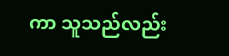ကာ သူသည်လည်း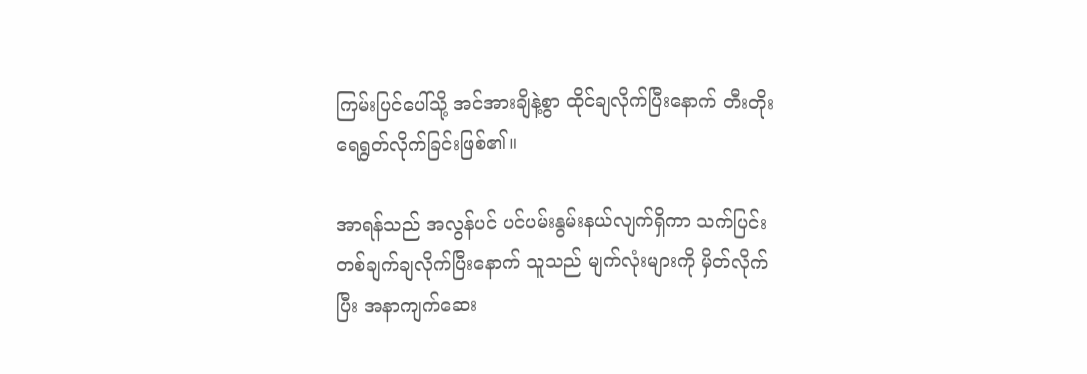ကြမ်းပြင်ပေါ်သို့ အင်အားချိနဲ့စွာ ထိုင်ချလိုက်ပြီးနောက် တီးတိုးရေရွတ်လိုက်ခြင်းဖြစ်၏။

အာရန်သည် အလွန်ပင် ပင်ပမ်းနွမ်းနယ်လျက်ရှိကာ သက်ပြင်းတစ်ချက်ချလိုက်ပြီးနောက် သူသည် မျက်လုံးများကို မှိတ်လိုက်ပြီး အနာကျက်ဆေး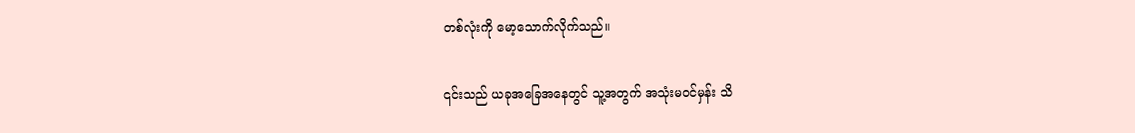တစ်လုံးကို မော့သောက်လိုက်သည်။

၎င်းသည် ယခုအခြေအနေတွင် သူ့အတွက် အသုံးမဝင်မှန်း သိ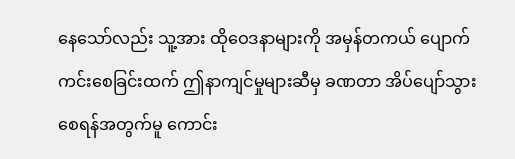နေသော်လည်း သူ့အား ထိုဝေဒနာများကို အမှန်တကယ် ပျောက်ကင်းစေခြင်းထက် ဤနာကျင်မှုများဆီမှ ခဏတာ အိပ်ပျော်သွားစေရန်အတွက်မူ ကောင်း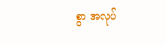စွာ အလုပ်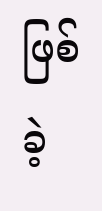ဖြစ်ခဲ့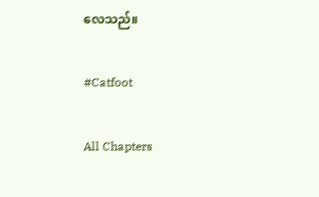လေသည်။

#Catfoot

All Chapters